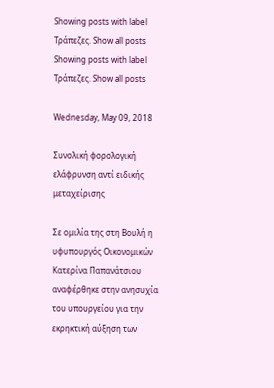Showing posts with label Τράπεζες. Show all posts
Showing posts with label Τράπεζες. Show all posts

Wednesday, May 09, 2018

Συνολική φορολογική ελάφρυνση αντί ειδικής μεταχείρισης

Σε ομιλία της στη Βουλή η υφυπουργός Οικονομικών Κατερίνα Παπανάτσιου αναφέρθηκε στην ανησυχία του υπουργείου για την εκρηκτική αύξηση των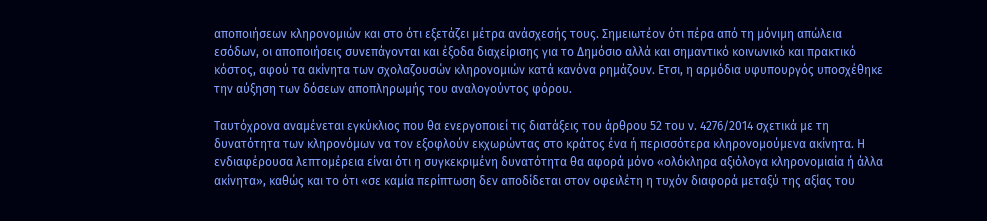αποποιήσεων κληρονομιών και στο ότι εξετάζει μέτρα ανάσχεσής τους. Σημειωτέον ότι πέρα από τη μόνιμη απώλεια εσόδων, οι αποποιήσεις συνεπάγονται και έξοδα διαχείρισης για το Δημόσιο αλλά και σημαντικό κοινωνικό και πρακτικό κόστος, αφού τα ακίνητα των σχολαζουσών κληρονομιών κατά κανόνα ρημάζουν. Ετσι, η αρμόδια υφυπουργός υποσχέθηκε την αύξηση των δόσεων αποπληρωμής του αναλογούντος φόρου.

Ταυτόχρονα αναμένεται εγκύκλιος που θα ενεργοποιεί τις διατάξεις του άρθρου 52 του ν. 4276/2014 σχετικά με τη δυνατότητα των κληρονόμων να τον εξοφλούν εκχωρώντας στο κράτος ένα ή περισσότερα κληρονομούμενα ακίνητα. Η ενδιαφέρουσα λεπτομέρεια είναι ότι η συγκεκριμένη δυνατότητα θα αφορά μόνο «ολόκληρα αξιόλογα κληρονομιαία ή άλλα ακίνητα», καθώς και το ότι «σε καμία περίπτωση δεν αποδίδεται στον οφειλέτη η τυχόν διαφορά μεταξύ της αξίας του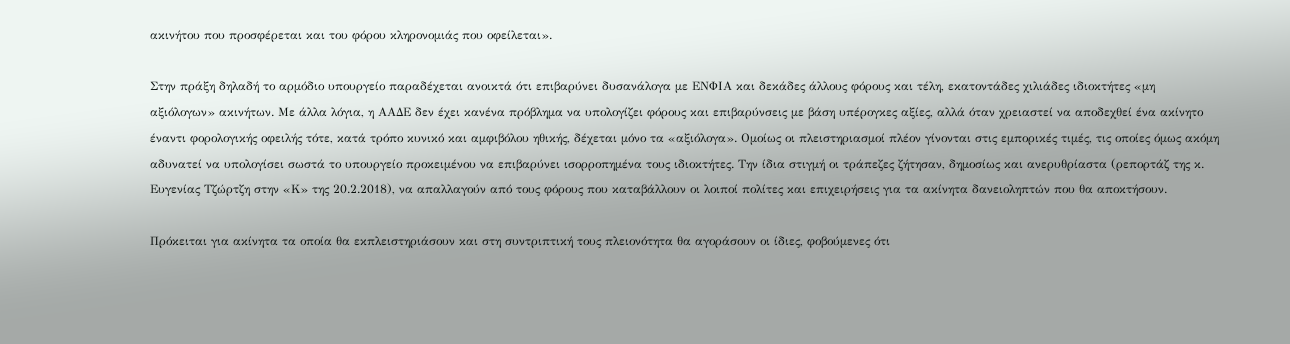ακινήτου που προσφέρεται και του φόρου κληρονομιάς που οφείλεται».

Στην πράξη δηλαδή το αρμόδιο υπουργείο παραδέχεται ανοικτά ότι επιβαρύνει δυσανάλογα με ΕΝΦΙΑ και δεκάδες άλλους φόρους και τέλη, εκατοντάδες χιλιάδες ιδιοκτήτες «μη αξιόλογων» ακινήτων. Με άλλα λόγια, η ΑΑΔΕ δεν έχει κανένα πρόβλημα να υπολογίζει φόρους και επιβαρύνσεις με βάση υπέρογκες αξίες, αλλά όταν χρειαστεί να αποδεχθεί ένα ακίνητο έναντι φορολογικής οφειλής τότε, κατά τρόπο κυνικό και αμφιβόλου ηθικής, δέχεται μόνο τα «αξιόλογα». Ομοίως οι πλειστηριασμοί πλέον γίνονται στις εμπορικές τιμές, τις οποίες όμως ακόμη αδυνατεί να υπολογίσει σωστά το υπουργείο προκειμένου να επιβαρύνει ισορροπημένα τους ιδιοκτήτες. Την ίδια στιγμή οι τράπεζες ζήτησαν, δημοσίως και ανερυθρίαστα (ρεπορτάζ της κ. Ευγενίας Τζώρτζη στην «Κ» της 20.2.2018), να απαλλαγούν από τους φόρους που καταβάλλουν οι λοιποί πολίτες και επιχειρήσεις για τα ακίνητα δανειοληπτών που θα αποκτήσουν.

Πρόκειται για ακίνητα τα οποία θα εκπλειστηριάσουν και στη συντριπτική τους πλειονότητα θα αγοράσουν οι ίδιες, φοβούμενες ότι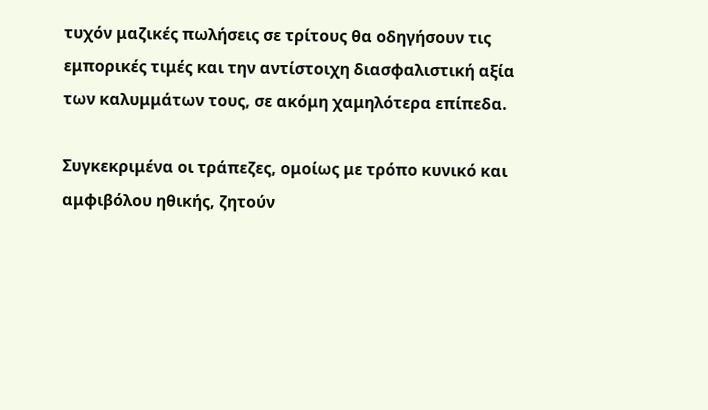τυχόν μαζικές πωλήσεις σε τρίτους θα οδηγήσουν τις εμπορικές τιμές και την αντίστοιχη διασφαλιστική αξία των καλυμμάτων τους, σε ακόμη χαμηλότερα επίπεδα.

Συγκεκριμένα οι τράπεζες, ομοίως με τρόπο κυνικό και αμφιβόλου ηθικής, ζητούν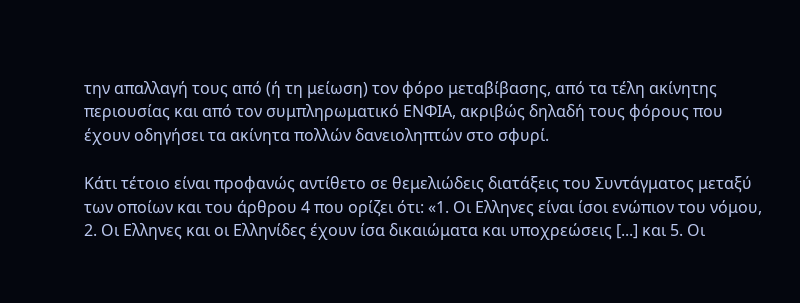την απαλλαγή τους από (ή τη μείωση) τον φόρο μεταβίβασης, από τα τέλη ακίνητης περιουσίας και από τον συμπληρωματικό ΕΝΦΙΑ, ακριβώς δηλαδή τους φόρους που έχουν οδηγήσει τα ακίνητα πολλών δανειοληπτών στο σφυρί.

Κάτι τέτοιο είναι προφανώς αντίθετο σε θεμελιώδεις διατάξεις του Συντάγματος μεταξύ των οποίων και του άρθρου 4 που ορίζει ότι: «1. Οι Ελληνες είναι ίσοι ενώπιον του νόμου, 2. Οι Ελληνες και οι Ελληνίδες έχουν ίσα δικαιώματα και υποχρεώσεις [...] και 5. Οι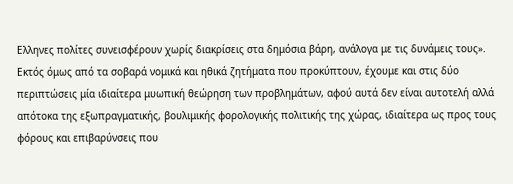Ελληνες πολίτες συνεισφέρουν χωρίς διακρίσεις στα δημόσια βάρη, ανάλογα με τις δυνάμεις τους». Εκτός όμως από τα σοβαρά νομικά και ηθικά ζητήματα που προκύπτουν, έχουμε και στις δύο περιπτώσεις μία ιδιαίτερα μυωπική θεώρηση των προβλημάτων, αφού αυτά δεν είναι αυτοτελή αλλά απότοκα της εξωπραγματικής, βουλιμικής φορολογικής πολιτικής της χώρας, ιδιαίτερα ως προς τους φόρους και επιβαρύνσεις που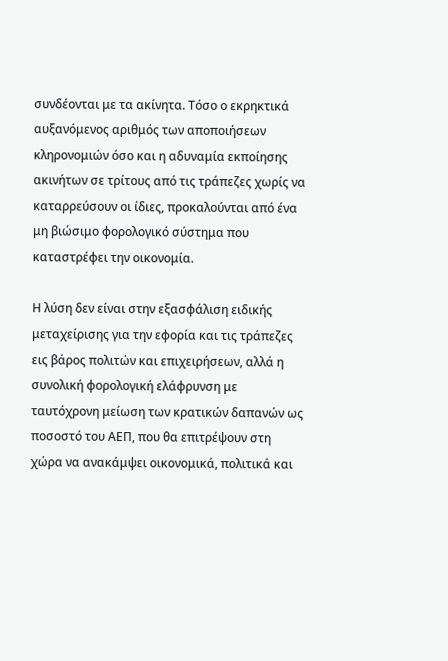συνδέονται με τα ακίνητα. Τόσο ο εκρηκτικά αυξανόμενος αριθμός των αποποιήσεων κληρονομιών όσο και η αδυναμία εκποίησης ακινήτων σε τρίτους από τις τράπεζες χωρίς να καταρρεύσουν οι ίδιες, προκαλούνται από ένα μη βιώσιμο φορολογικό σύστημα που καταστρέφει την οικονομία.

Η λύση δεν είναι στην εξασφάλιση ειδικής μεταχείρισης για την εφορία και τις τράπεζες εις βάρος πολιτών και επιχειρήσεων, αλλά η συνολική φορολογική ελάφρυνση με ταυτόχρονη μείωση των κρατικών δαπανών ως ποσοστό του ΑΕΠ, που θα επιτρέψουν στη χώρα να ανακάμψει οικονομικά, πολιτικά και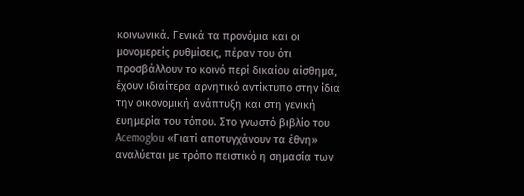κοινωνικά. Γενικά τα προνόμια και οι μονομερείς ρυθμίσεις, πέραν του ότι προσβάλλουν το κοινό περί δικαίου αίσθημα, έχουν ιδιαίτερα αρνητικό αντίκτυπο στην ίδια την οικονομική ανάπτυξη και στη γενική ευημερία του τόπου. Στο γνωστό βιβλίο του Acemoglou «Γιατί αποτυγχάνουν τα έθνη» αναλύεται με τρόπο πειστικό η σημασία των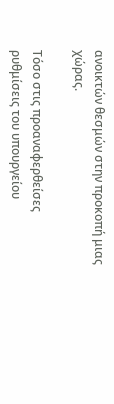ανοικτών θεσμών στην προκοπή μιας χώρας.

Τόσο στις προαναφερθείσες ρυθμίσεις του υπουργείου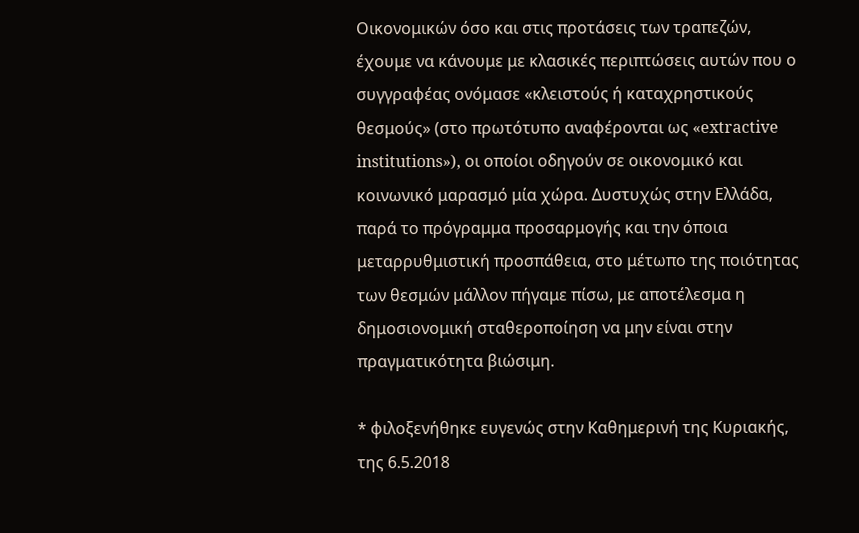Οικονομικών όσο και στις προτάσεις των τραπεζών, έχουμε να κάνουμε με κλασικές περιπτώσεις αυτών που ο συγγραφέας ονόμασε «κλειστούς ή καταχρηστικούς θεσμούς» (στο πρωτότυπο αναφέρονται ως «extractive institutions»), οι οποίοι οδηγούν σε οικονομικό και κοινωνικό μαρασμό μία χώρα. Δυστυχώς στην Ελλάδα, παρά το πρόγραμμα προσαρμογής και την όποια μεταρρυθμιστική προσπάθεια, στο μέτωπο της ποιότητας των θεσμών μάλλον πήγαμε πίσω, με αποτέλεσμα η δημοσιονομική σταθεροποίηση να μην είναι στην πραγματικότητα βιώσιμη.

* φιλοξενήθηκε ευγενώς στην Καθημερινή της Κυριακής, της 6.5.2018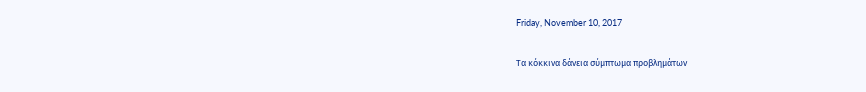Friday, November 10, 2017

Τα κόκκινα δάνεια σύμπτωμα προβλημάτων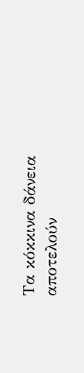Τα κόκκινα δάνεια αποτελούν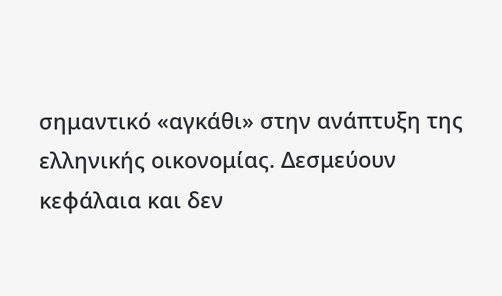σημαντικό «αγκάθι» στην ανάπτυξη της ελληνικής οικονομίας. Δεσμεύουν κεφάλαια και δεν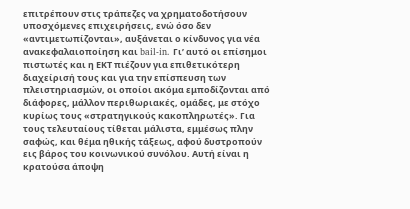επιτρέπουν στις τράπεζες να χρηματοδοτήσουν υποσχόμενες επιχειρήσεις, ενώ όσο δεν «αντιμετωπίζονται», αυξάνεται ο κίνδυνος για νέα ανακεφαλαιοποίηση και bail-in. Γι’ αυτό οι επίσημοι πιστωτές και η ΕΚΤ πιέζουν για επιθετικότερη διαχείρισή τους και για την επίσπευση των πλειστηριασμών, οι οποίοι ακόμα εμποδίζονται από διάφορες, μάλλον περιθωριακές, ομάδες, με στόχο κυρίως τους «στρατηγικούς κακοπληρωτές». Για τους τελευταίους τίθεται μάλιστα, εμμέσως πλην σαφώς, και θέμα ηθικής τάξεως, αφού δυστροπούν εις βάρος του κοινωνικού συνόλου. Αυτή είναι η κρατούσα άποψη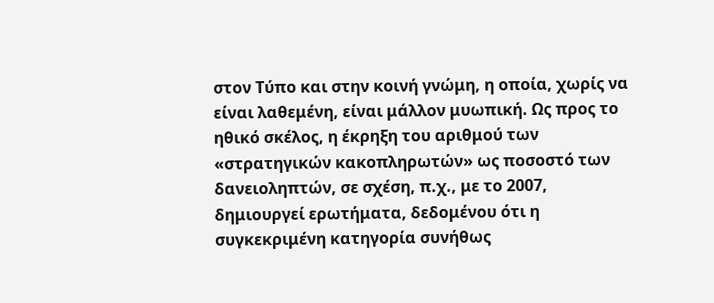στον Τύπο και στην κοινή γνώμη, η οποία, χωρίς να είναι λαθεμένη, είναι μάλλον μυωπική. Ως προς το ηθικό σκέλος, η έκρηξη του αριθμού των «στρατηγικών κακοπληρωτών» ως ποσοστό των δανειοληπτών, σε σχέση, π.χ., με το 2007, δημιουργεί ερωτήματα, δεδομένου ότι η συγκεκριμένη κατηγορία συνήθως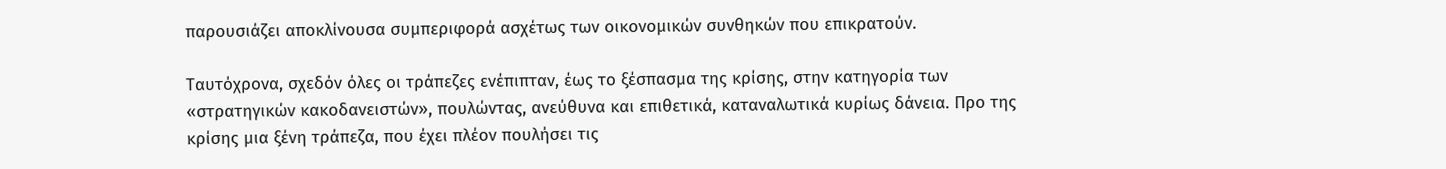παρουσιάζει αποκλίνουσα συμπεριφορά ασχέτως των οικονομικών συνθηκών που επικρατούν.

Ταυτόχρονα, σχεδόν όλες οι τράπεζες ενέπιπταν, έως το ξέσπασμα της κρίσης, στην κατηγορία των «στρατηγικών κακοδανειστών», πουλώντας, ανεύθυνα και επιθετικά, καταναλωτικά κυρίως δάνεια. Προ της κρίσης μια ξένη τράπεζα, που έχει πλέον πουλήσει τις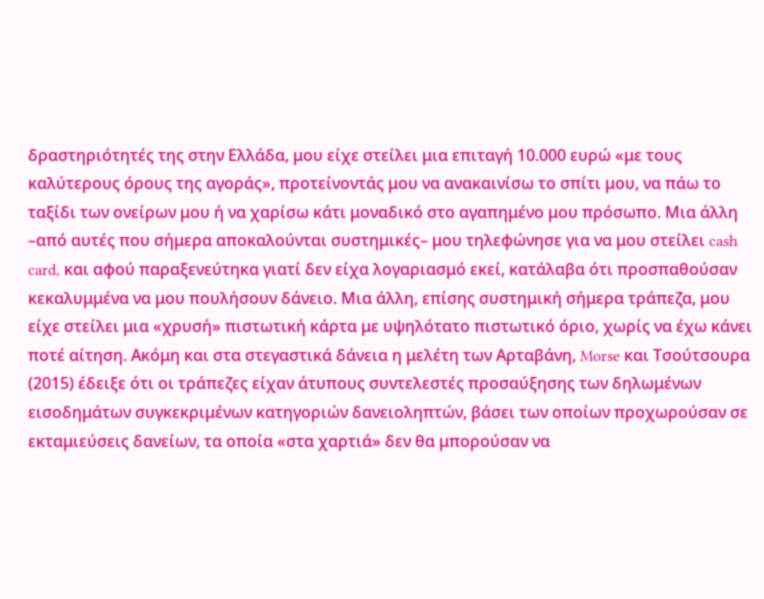δραστηριότητές της στην Ελλάδα, μου είχε στείλει μια επιταγή 10.000 ευρώ «με τους καλύτερους όρους της αγοράς», προτείνοντάς μου να ανακαινίσω το σπίτι μου, να πάω το ταξίδι των ονείρων μου ή να χαρίσω κάτι μοναδικό στο αγαπημένο μου πρόσωπο. Μια άλλη –από αυτές που σήμερα αποκαλούνται συστημικές– μου τηλεφώνησε για να μου στείλει cash card, και αφού παραξενεύτηκα γιατί δεν είχα λογαριασμό εκεί, κατάλαβα ότι προσπαθούσαν κεκαλυμμένα να μου πουλήσουν δάνειο. Μια άλλη, επίσης συστημική σήμερα τράπεζα, μου είχε στείλει μια «χρυσή» πιστωτική κάρτα με υψηλότατο πιστωτικό όριο, χωρίς να έχω κάνει ποτέ αίτηση. Ακόμη και στα στεγαστικά δάνεια η μελέτη των Αρταβάνη, Morse και Τσούτσουρα (2015) έδειξε ότι οι τράπεζες είχαν άτυπους συντελεστές προσαύξησης των δηλωμένων εισοδημάτων συγκεκριμένων κατηγοριών δανειοληπτών, βάσει των οποίων προχωρούσαν σε εκταμιεύσεις δανείων, τα οποία «στα χαρτιά» δεν θα μπορούσαν να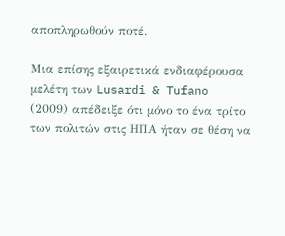αποπληρωθούν ποτέ.

Μια επίσης εξαιρετικά ενδιαφέρουσα μελέτη των Lusardi & Tufano (2009) απέδειξε ότι μόνο το ένα τρίτο των πολιτών στις ΗΠΑ ήταν σε θέση να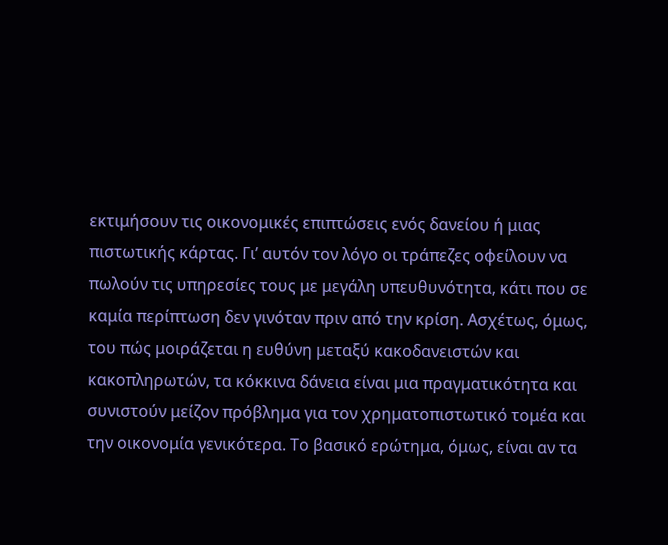εκτιμήσουν τις οικονομικές επιπτώσεις ενός δανείου ή μιας πιστωτικής κάρτας. Γι’ αυτόν τον λόγο οι τράπεζες οφείλουν να πωλούν τις υπηρεσίες τους με μεγάλη υπευθυνότητα, κάτι που σε καμία περίπτωση δεν γινόταν πριν από την κρίση. Ασχέτως, όμως, του πώς μοιράζεται η ευθύνη μεταξύ κακοδανειστών και κακοπληρωτών, τα κόκκινα δάνεια είναι μια πραγματικότητα και συνιστούν μείζον πρόβλημα για τον χρηματοπιστωτικό τομέα και την οικονομία γενικότερα. Το βασικό ερώτημα, όμως, είναι αν τα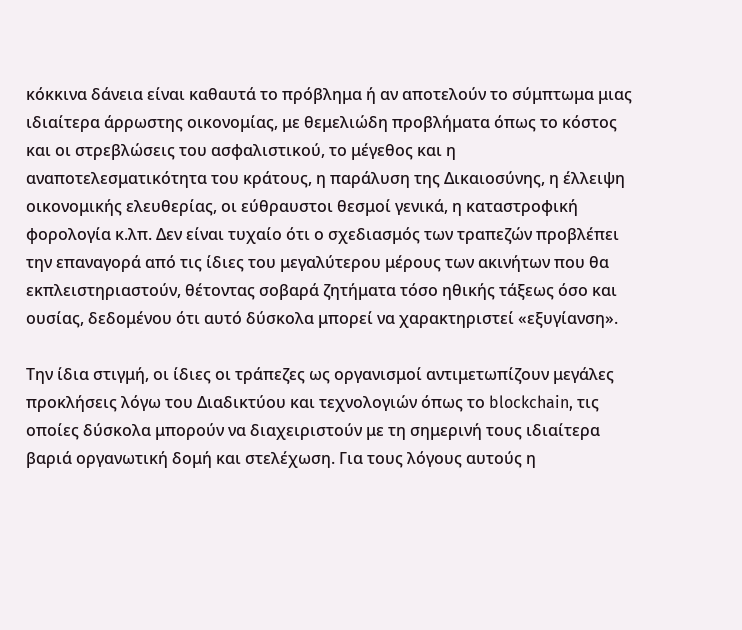κόκκινα δάνεια είναι καθαυτά το πρόβλημα ή αν αποτελούν το σύμπτωμα μιας ιδιαίτερα άρρωστης οικονομίας, με θεμελιώδη προβλήματα όπως το κόστος και οι στρεβλώσεις του ασφαλιστικού, το μέγεθος και η αναποτελεσματικότητα του κράτους, η παράλυση της Δικαιοσύνης, η έλλειψη οικονομικής ελευθερίας, οι εύθραυστοι θεσμοί γενικά, η καταστροφική φορολογία κ.λπ. Δεν είναι τυχαίο ότι ο σχεδιασμός των τραπεζών προβλέπει την επαναγορά από τις ίδιες του μεγαλύτερου μέρους των ακινήτων που θα εκπλειστηριαστούν, θέτοντας σοβαρά ζητήματα τόσο ηθικής τάξεως όσο και ουσίας, δεδομένου ότι αυτό δύσκολα μπορεί να χαρακτηριστεί «εξυγίανση».

Την ίδια στιγμή, οι ίδιες οι τράπεζες ως οργανισμοί αντιμετωπίζουν μεγάλες προκλήσεις λόγω του Διαδικτύου και τεχνολογιών όπως το blockchain, τις οποίες δύσκολα μπορούν να διαχειριστούν με τη σημερινή τους ιδιαίτερα βαριά οργανωτική δομή και στελέχωση. Για τους λόγους αυτούς η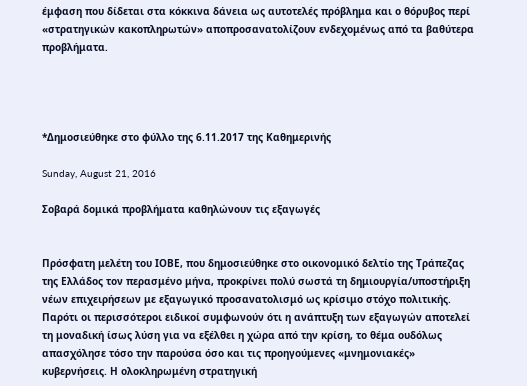έμφαση που δίδεται στα κόκκινα δάνεια ως αυτοτελές πρόβλημα και ο θόρυβος περί «στρατηγικών κακοπληρωτών» αποπροσανατολίζουν ενδεχομένως από τα βαθύτερα προβλήματα.




*Δημοσιεύθηκε στο φύλλο της 6.11.2017 της Καθημερινής

Sunday, August 21, 2016

Σοβαρά δομικά προβλήματα καθηλώνουν τις εξαγωγές


Πρόσφατη μελέτη του ΙΟΒΕ, που δημοσιεύθηκε στο οικονομικό δελτίο της Τράπεζας της Ελλάδος τον περασμένο μήνα, προκρίνει πολύ σωστά τη δημιουργία/υποστήριξη νέων επιχειρήσεων με εξαγωγικό προσανατολισμό ως κρίσιμο στόχο πολιτικής. Παρότι οι περισσότεροι ειδικοί συμφωνούν ότι η ανάπτυξη των εξαγωγών αποτελεί τη μοναδική ίσως λύση για να εξέλθει η χώρα από την κρίση, το θέμα ουδόλως απασχόλησε τόσο την παρούσα όσο και τις προηγούμενες «μνημονιακές» κυβερνήσεις. Η ολοκληρωμένη στρατηγική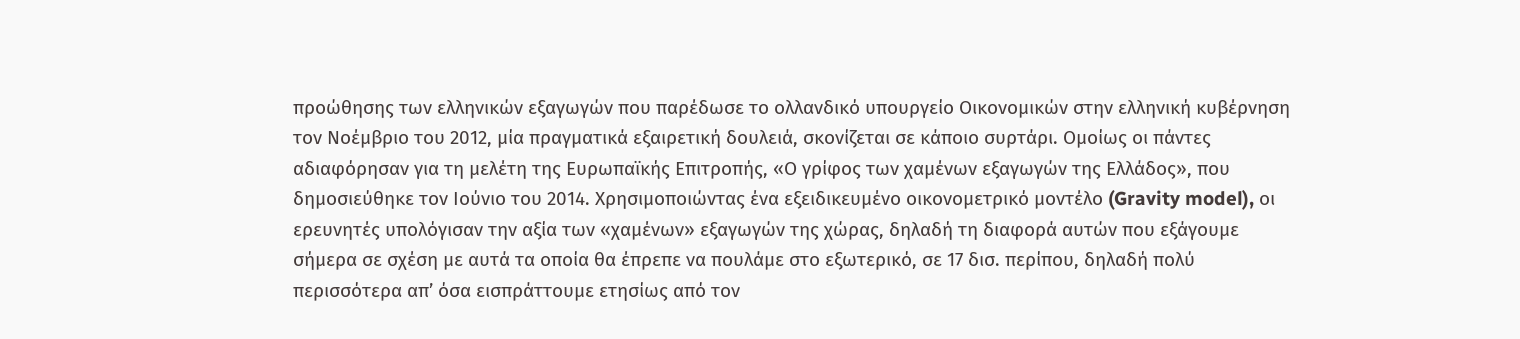προώθησης των ελληνικών εξαγωγών που παρέδωσε το ολλανδικό υπουργείο Οικονομικών στην ελληνική κυβέρνηση τον Νοέμβριο του 2012, μία πραγματικά εξαιρετική δουλειά, σκονίζεται σε κάποιο συρτάρι. Ομοίως οι πάντες αδιαφόρησαν για τη μελέτη της Ευρωπαϊκής Επιτροπής, «Ο γρίφος των χαμένων εξαγωγών της Ελλάδος», που δημοσιεύθηκε τον Ιούνιο του 2014. Χρησιμοποιώντας ένα εξειδικευμένο οικονομετρικό μοντέλο (Gravity model), οι ερευνητές υπολόγισαν την αξία των «χαμένων» εξαγωγών της χώρας, δηλαδή τη διαφορά αυτών που εξάγουμε σήμερα σε σχέση με αυτά τα οποία θα έπρεπε να πουλάμε στο εξωτερικό, σε 17 δισ. περίπου, δηλαδή πολύ περισσότερα απ’ όσα εισπράττουμε ετησίως από τον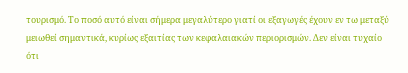τουρισμό. Το ποσό αυτό είναι σήμερα μεγαλύτερο γιατί οι εξαγωγές έχουν εν τω μεταξύ μειωθεί σημαντικά, κυρίως εξαιτίας των κεφαλαιακών περιορισμών. Δεν είναι τυχαίο ότι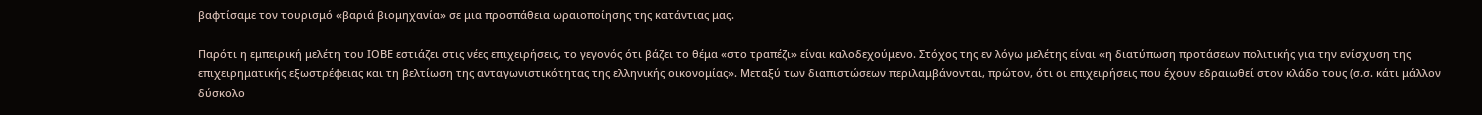βαφτίσαμε τον τουρισμό «βαριά βιομηχανία» σε μια προσπάθεια ωραιοποίησης της κατάντιας μας.

Παρότι η εμπειρική μελέτη του ΙΟΒΕ εστιάζει στις νέες επιχειρήσεις, το γεγονός ότι βάζει το θέμα «στο τραπέζι» είναι καλοδεχούμενο. Στόχος της εν λόγω μελέτης είναι «η διατύπωση προτάσεων πολιτικής για την ενίσχυση της επιχειρηματικής εξωστρέφειας και τη βελτίωση της ανταγωνιστικότητας της ελληνικής οικονομίας». Μεταξύ των διαπιστώσεων περιλαμβάνονται, πρώτον, ότι οι επιχειρήσεις που έχουν εδραιωθεί στον κλάδο τους (σ.σ. κάτι μάλλον δύσκολο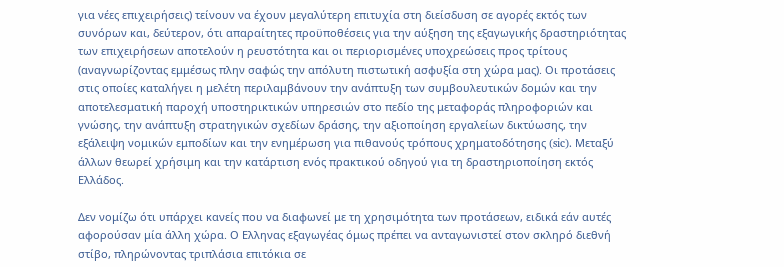για νέες επιχειρήσεις) τείνουν να έχουν μεγαλύτερη επιτυχία στη διείσδυση σε αγορές εκτός των συνόρων και, δεύτερον, ότι απαραίτητες προϋποθέσεις για την αύξηση της εξαγωγικής δραστηριότητας των επιχειρήσεων αποτελούν η ρευστότητα και οι περιορισμένες υποχρεώσεις προς τρίτους (αναγνωρίζοντας εμμέσως πλην σαφώς την απόλυτη πιστωτική ασφυξία στη χώρα μας). Οι προτάσεις στις οποίες καταλήγει η μελέτη περιλαμβάνουν την ανάπτυξη των συμβουλευτικών δομών και την αποτελεσματική παροχή υποστηρικτικών υπηρεσιών στο πεδίο της μεταφοράς πληροφοριών και γνώσης, την ανάπτυξη στρατηγικών σχεδίων δράσης, την αξιοποίηση εργαλείων δικτύωσης, την εξάλειψη νομικών εμποδίων και την ενημέρωση για πιθανούς τρόπους χρηματοδότησης (sic). Μεταξύ άλλων θεωρεί χρήσιμη και την κατάρτιση ενός πρακτικού οδηγού για τη δραστηριοποίηση εκτός Ελλάδος.

Δεν νομίζω ότι υπάρχει κανείς που να διαφωνεί με τη χρησιμότητα των προτάσεων, ειδικά εάν αυτές αφορούσαν μία άλλη χώρα. Ο Ελληνας εξαγωγέας όμως πρέπει να ανταγωνιστεί στον σκληρό διεθνή στίβο, πληρώνοντας τριπλάσια επιτόκια σε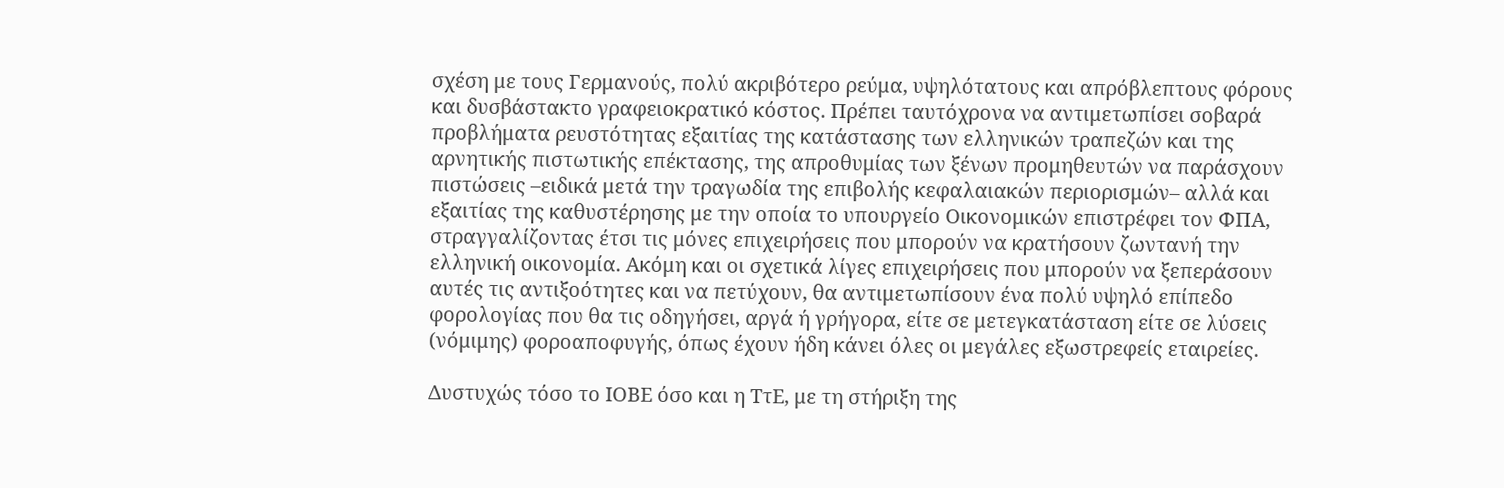σχέση με τους Γερμανούς, πολύ ακριβότερο ρεύμα, υψηλότατους και απρόβλεπτους φόρους και δυσβάστακτο γραφειοκρατικό κόστος. Πρέπει ταυτόχρονα να αντιμετωπίσει σοβαρά προβλήματα ρευστότητας εξαιτίας της κατάστασης των ελληνικών τραπεζών και της αρνητικής πιστωτικής επέκτασης, της απροθυμίας των ξένων προμηθευτών να παράσχουν πιστώσεις –ειδικά μετά την τραγωδία της επιβολής κεφαλαιακών περιορισμών– αλλά και εξαιτίας της καθυστέρησης με την οποία το υπουργείο Οικονομικών επιστρέφει τον ΦΠΑ, στραγγαλίζοντας έτσι τις μόνες επιχειρήσεις που μπορούν να κρατήσουν ζωντανή την ελληνική οικονομία. Ακόμη και οι σχετικά λίγες επιχειρήσεις που μπορούν να ξεπεράσουν αυτές τις αντιξοότητες και να πετύχουν, θα αντιμετωπίσουν ένα πολύ υψηλό επίπεδο φορολογίας που θα τις οδηγήσει, αργά ή γρήγορα, είτε σε μετεγκατάσταση είτε σε λύσεις (νόμιμης) φοροαποφυγής, όπως έχουν ήδη κάνει όλες οι μεγάλες εξωστρεφείς εταιρείες.

Δυστυχώς τόσο το ΙΟΒΕ όσο και η ΤτΕ, με τη στήριξη της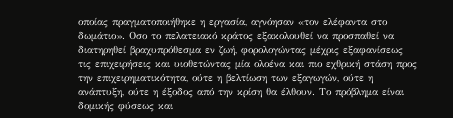οποίας πραγματοποιήθηκε η εργασία, αγνόησαν «τον ελέφαντα στο δωμάτιο». Οσο το πελατειακό κράτος εξακολουθεί να προσπαθεί να διατηρηθεί βραχυπρόθεσμα εν ζωή, φορολογώντας μέχρις εξαφανίσεως τις επιχειρήσεις και υιοθετώντας μία ολοένα και πιο εχθρική στάση προς την επιχειρηματικότητα, ούτε η βελτίωση των εξαγωγών, ούτε η ανάπτυξη, ούτε η έξοδος από την κρίση θα έλθουν. Το πρόβλημα είναι δομικής φύσεως και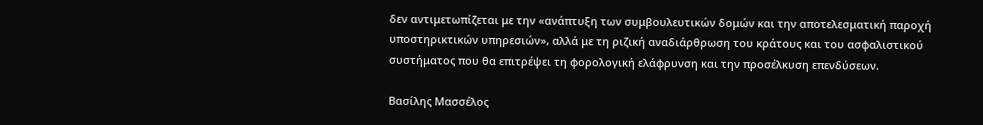δεν αντιμετωπίζεται με την «ανάπτυξη των συμβουλευτικών δομών και την αποτελεσματική παροχή υποστηρικτικών υπηρεσιών», αλλά με τη ριζική αναδιάρθρωση του κράτους και του ασφαλιστικού συστήματος που θα επιτρέψει τη φορολογική ελάφρυνση και την προσέλκυση επενδύσεων.

Βασίλης Μασσέλος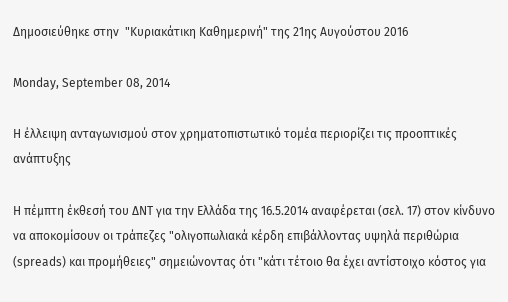Δημοσιεύθηκε στην  "Κυριακάτικη Καθημερινή" της 21ης Αυγούστου 2016

Monday, September 08, 2014

Η έλλειψη ανταγωνισμού στον χρηματοπιστωτικό τομέα περιορίζει τις προοπτικές ανάπτυξης

Η πέμπτη έκθεσή του ΔΝΤ για την Ελλάδα της 16.5.2014 αναφέρεται (σελ. 17) στον κίνδυνο να αποκομίσουν οι τράπεζες "ολιγοπωλιακά κέρδη επιβάλλοντας υψηλά περιθώρια (spreads) και προμήθειες" σημειώνοντας ότι "κάτι τέτοιο θα έχει αντίστοιχο κόστος για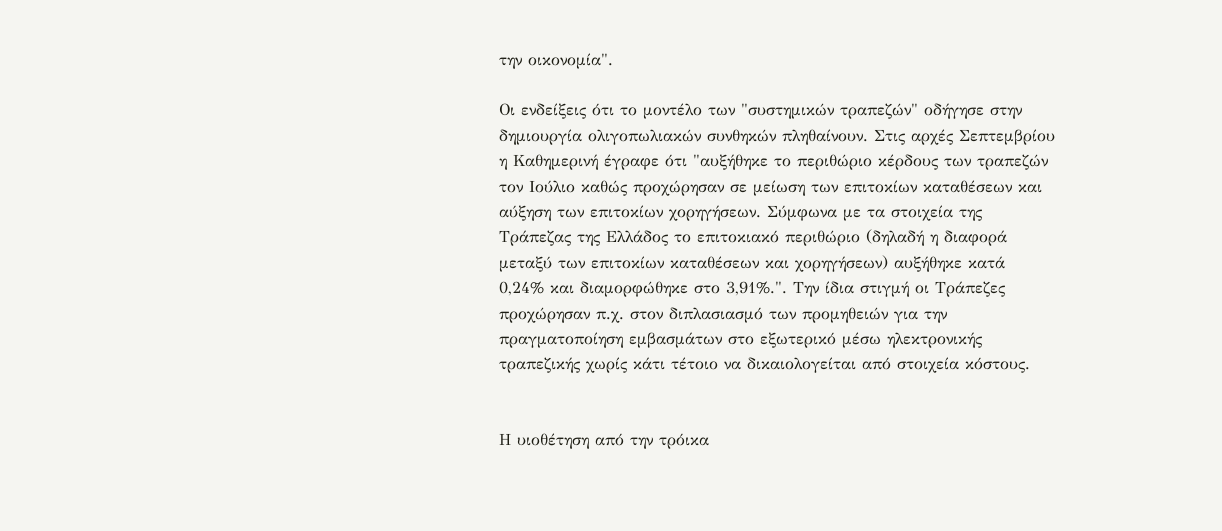την οικονομία".

Οι ενδείξεις ότι το μοντέλο των "συστημικών τραπεζών" οδήγησε στην δημιουργία ολιγοπωλιακών συνθηκών πληθαίνουν. Στις αρχές Σεπτεμβρίου η Καθημερινή έγραφε ότι "αυξήθηκε το περιθώριο κέρδους των τραπεζών τον Ιούλιο καθώς προχώρησαν σε μείωση των επιτοκίων καταθέσεων και αύξηση των επιτοκίων χορηγήσεων. Σύμφωνα με τα στοιχεία της Τράπεζας της Ελλάδος το επιτοκιακό περιθώριο (δηλαδή η διαφορά μεταξύ των επιτοκίων καταθέσεων και χορηγήσεων) αυξήθηκε κατά 0,24% και διαμορφώθηκε στο 3,91%.". Την ίδια στιγμή οι Τράπεζες προχώρησαν π.χ. στον διπλασιασμό των προμηθειών για την πραγματοποίηση εμβασμάτων στο εξωτερικό μέσω ηλεκτρονικής τραπεζικής χωρίς κάτι τέτοιο να δικαιολογείται από στοιχεία κόστους.


Η υιοθέτηση από την τρόικα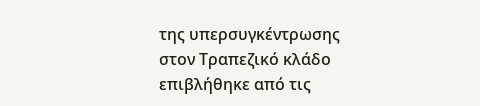της υπερσυγκέντρωσης στον Τραπεζικό κλάδο επιβλήθηκε από τις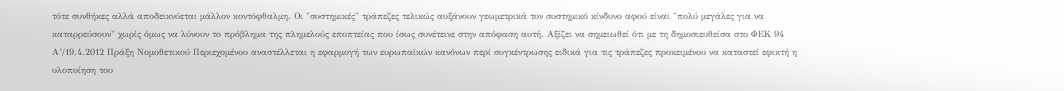τότε συνθήκες αλλά αποδεικνύεται μάλλον κοντόφθαλμη. Οι "συστημικές" τράπεζες τελικώς αυξάνουν γεωμετρικά τον συστημικό κίνδυνο αφού είναι "πολύ μεγάλες για να καταρρεύσουν" χωρίς όμως να λύνουν το πρόβλημα της πλημελούς εποπτείας που ίσως συνέτεινε στην απόφαση αυτή. Αξίζει να σημειωθεί ότι με τη δημοσιευθείσα στο ΦΕΚ 94 Α’/19.4.2012 Πράξη Νομοθετικού Περιεχομένου αναστέλλεται η εφαρμογή των ευρωπαϊκών κανόνων περί συγκέντρωσης ειδικά για τις τράπεζες προκειμένου να καταστεί εφικτή η υλοποίηση του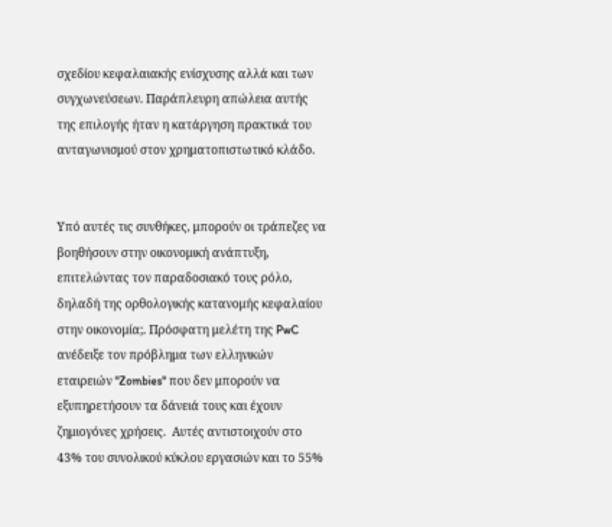σχεδίου κεφαλαιακής ενίσχυσης αλλά και των συγχωνεύσεων. Παράπλευρη απώλεια αυτής της επιλογής ήταν η κατάργηση πρακτικά του ανταγωνισμού στον χρηματοπιστωτικό κλάδο.


Υπό αυτές τις συνθήκες, μπορούν οι τράπεζες να βοηθήσουν στην οικονομική ανάπτυξη, επιτελώντας τον παραδοσιακό τους ρόλο, δηλαδή της ορθολογικής κατανομής κεφαλαίου στην οικονομία;. Πρόσφατη μελέτη της PwC ανέδειξε τον πρόβλημα των ελληνικών εταιρειών "Zombies" που δεν μπορούν να εξυπηρετήσουν τα δάνειά τους και έχουν ζημιογόνες χρήσεις.  Αυτές αντιστοιχούν στο 43% του συνολικού κύκλου εργασιών και το 55%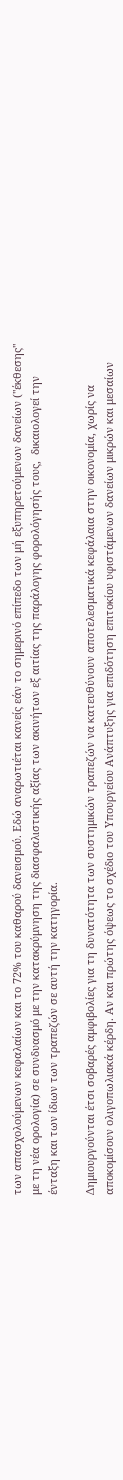των απασχολούμενων κεφαλαίων και το 72% του καθαρού δανεισμού. Εδώ αναρωτιέται κανείς εάν το σημερινό επίπεδο των μή εξυπηρετούμενων δανείων ("έκθεσης" με τη νέα ορολογία) σε συνδυασμό με την κατακρύμνηση της διασφαλιστικής αξίας των ακινήτων εξ αιτίας της παράλογης φορολόγησής τους,  δικαιολογεί την ένταξη και των ίδιων των τραπεζών σε αυτή την κατηγορία.

Δημιουργούνται έτσι σοβαρές αμφιβολίες για τη δυνατότητα των συστημικών τραπεζών να κατευθύνουν αποτελεσματικά κεφάλαια στην οικονομία, χωρίς να αποκομίσουν ολιγοπωλιακά κέρδη. Αν και πρώτης όψεως το σχέδιο του Υπουργείου Ανάπτυξης για επιδότηση επιτοκίου υφιστάμενων δανείων μικρών και μεσαίων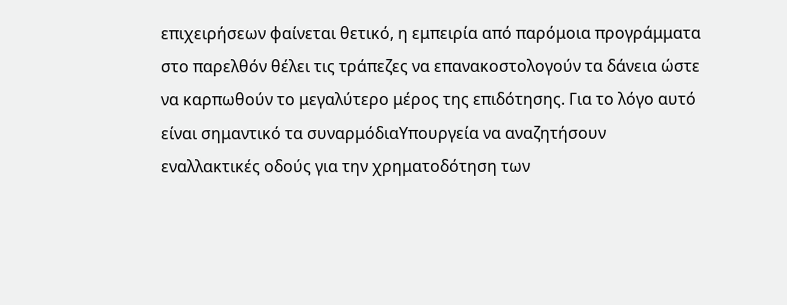επιχειρήσεων φαίνεται θετικό, η εμπειρία από παρόμοια προγράμματα στο παρελθόν θέλει τις τράπεζες να επανακοστολογούν τα δάνεια ώστε να καρπωθούν το μεγαλύτερο μέρος της επιδότησης. Για το λόγο αυτό είναι σημαντικό τα συναρμόδιαΥπουργεία να αναζητήσουν εναλλακτικές οδούς για την χρηματοδότηση των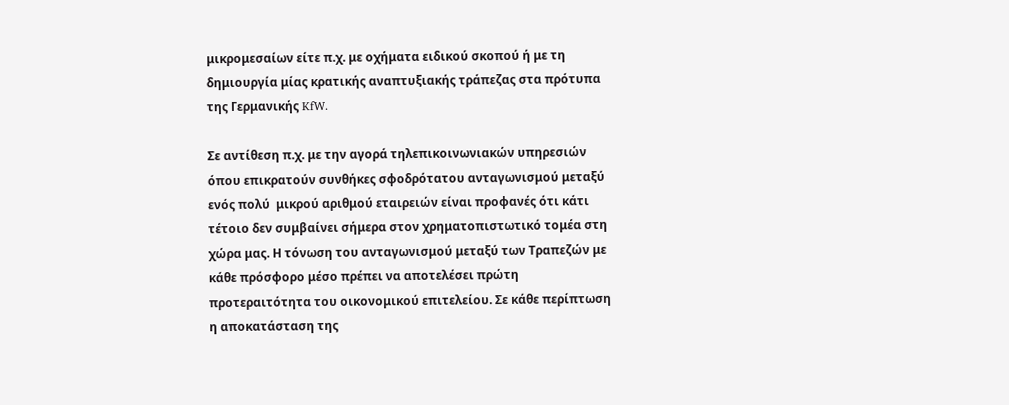μικρομεσαίων είτε π.χ. με οχήματα ειδικού σκοπού ή με τη δημιουργία μίας κρατικής αναπτυξιακής τράπεζας στα πρότυπα της Γερμανικής KfW.

Σε αντίθεση π.χ. με την αγορά τηλεπικοινωνιακών υπηρεσιών όπου επικρατούν συνθήκες σφοδρότατου ανταγωνισμού μεταξύ ενός πολύ  μικρού αριθμού εταιρειών είναι προφανές ότι κάτι τέτοιο δεν συμβαίνει σήμερα στον χρηματοπιστωτικό τομέα στη χώρα μας. Η τόνωση του ανταγωνισμού μεταξύ των Τραπεζών με κάθε πρόσφορο μέσο πρέπει να αποτελέσει πρώτη προτεραιτότητα του οικονομικού επιτελείου. Σε κάθε περίπτωση η αποκατάσταση της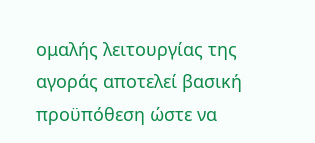ομαλής λειτουργίας της αγοράς αποτελεί βασική προϋπόθεση ώστε να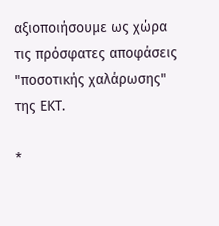αξιοποιήσουμε ως χώρα τις πρόσφατες αποφάσεις "ποσοτικής χαλάρωσης" της ΕΚΤ.

*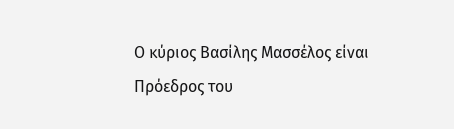Ο κύριος Βασίλης Μασσέλος είναι Πρόεδρος του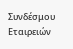Συνδέσμου Εταιρειών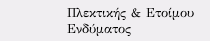Πλεκτικής & Ετοίμου Ενδύματος